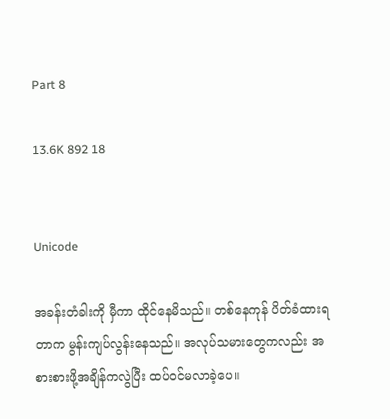Part 8

13.6K 892 18


Unicode

အခန်းတံခါးကို မှီကာ ထိုင်နေမိသည်။ တစ်နေကုန် ပိတ်ခံထားရတာက မွန်းကျပ်လွန်းနေသည်။ အလုပ်သမားတွေကလည်း အစားစားဖို့အချိန်ကလွဲပြီး ထပ်ဝင်မလာခဲ့ပေ။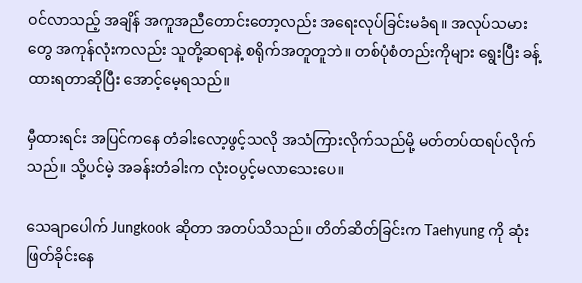ဝင်လာသည့် အချိန် အကူအညီတောင်းတော့လည်း အရေးလုပ်ခြင်းမခံရ။ အလုပ်သမားတွေ အကုန်လုံးကလည်း သူတို့ဆရာနဲ့ စရိုက်အတူတူဘဲ။ တစ်ပုံစံတည်းကိုများ ရွေးပြီး ခန့်ထားရတာဆိုပြီး အောင့်မေ့ရသည်။

မှီထားရင်း အပြင်ကနေ တံခါးလော့ဖွင့်သလို အသံကြားလိုက်သည်မို့ မတ်တပ်ထရပ်လိုက်သည်။ သို့ပင်မဲ့ အခန်းတံခါးက လုံးဝပွင့်မလာသေးပေ။

သေချာပေါက် Jungkook ဆိုတာ အတပ်သိသည်။ တိတ်ဆိတ်ခြင်းက Taehyung ကို ဆုံးဖြတ်ခိုင်းနေ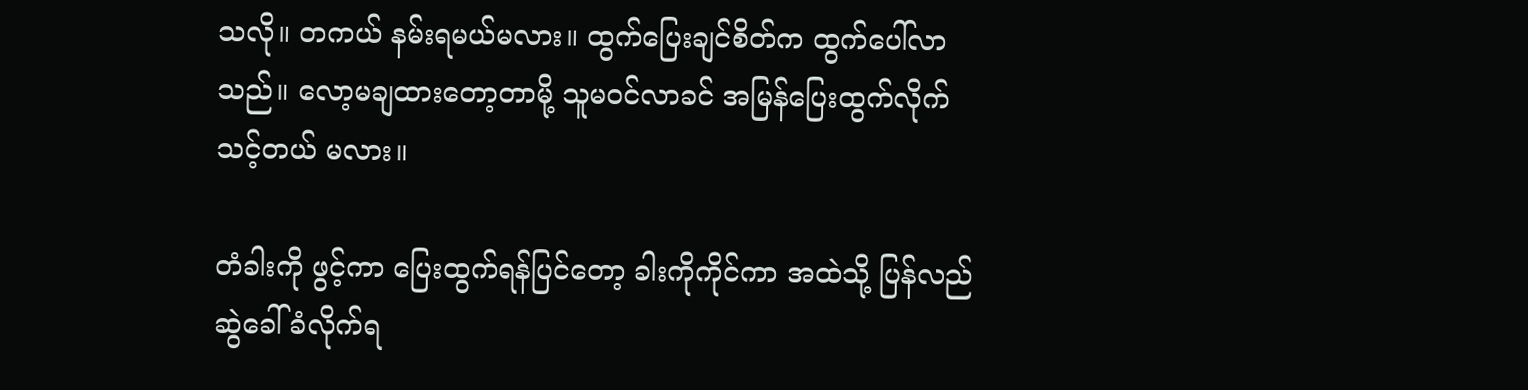သလို။ တကယ် နမ်းရမယ်မလား။ ထွက်ပြေးချင်စိတ်က ထွက်ပေါ်လာသည်။ လော့မချထားတော့တာမို့ သူမဝင်လာခင် အမြန်ပြေးထွက်လိုက်သင့်တယ် မလား။

တံခါးကို ဖွင့်ကာ ပြေးထွက်ရန်ပြင်တော့ ခါးကိုကိုင်ကာ အထဲသို့ ပြန်လည်ဆွဲခေါ်ခံလိုက်ရ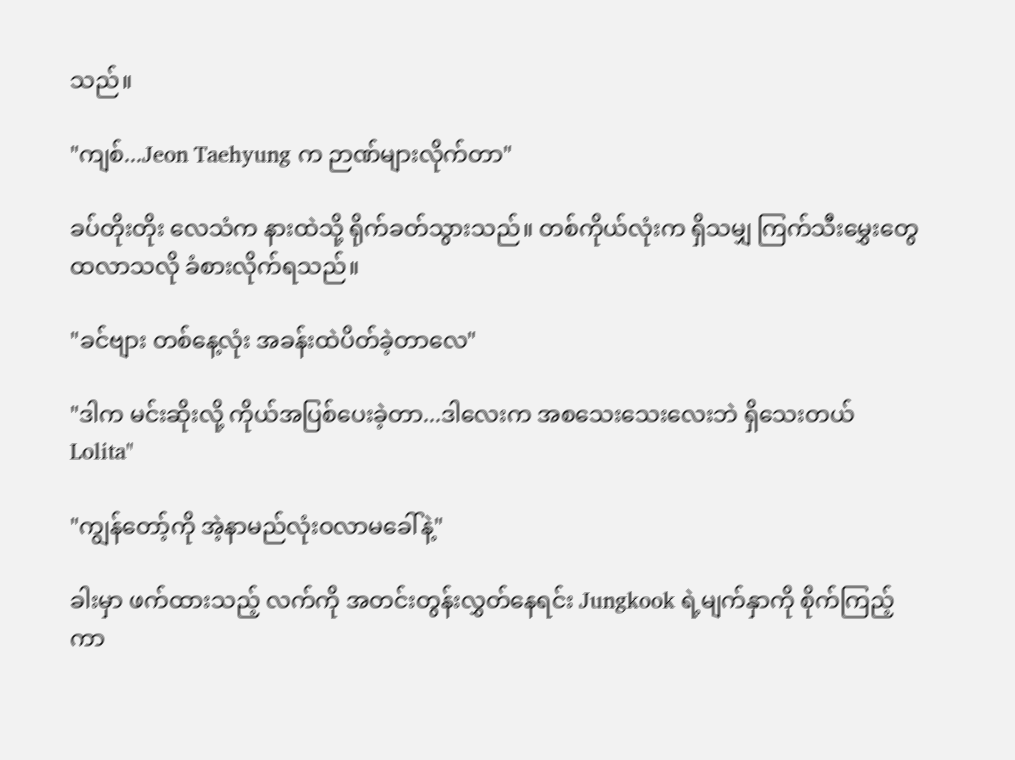သည်။

"ကျစ်...Jeon Taehyung က ဉာဏ်များလိုက်တာ"

ခပ်တိုးတိုး လေသံက နားထဲသို့ ရိုက်ခတ်သွားသည်။ တစ်ကိုယ်လုံးက ရှိသမျှ ကြက်သီးမွှေးတွေ ထလာသလို ခံစားလိုက်ရသည်။

"ခင်ဗျား တစ်နေ့လုံး အခန်းထဲပိတ်ခဲ့တာလေ"

"ဒါက မင်းဆိုးလို့ ကိုယ်အပြစ်ပေးခဲ့တာ...ဒါလေးက အစသေးသေးလေးဘဲ ရှိသေးတယ် Lolita"

"ကျွန်တော့်ကို အဲ့နာမည်လုံးဝလာမခေါ်နဲ့"

ခါးမှာ ဖက်ထားသည့် လက်ကို အတင်းတွန်းလွှတ်နေရင်း Jungkook ရဲ့မျက်နှာကို စိုက်ကြည့်ကာ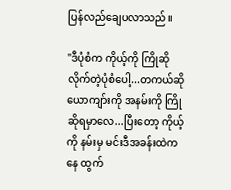ပြန်လည်ချေပလာသည်။

"ဒီပုံစံက ကိုယ့်ကို ကြိုဆိုလိုက်တဲ့ပုံစံပေါ့...တကယ်ဆို ယောကျာ်းကို အနမ်းကို ကြိုဆိုရမှာလေ...ပြီးတော့ ကိုယ့်ကို နမ်းမှ မင်းဒီအခန်းထဲကနေ ထွက်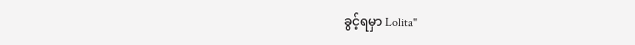ခွင့်ရမှာ Lolita"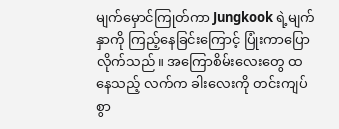မျက်မှောင်ကြုတ်ကာ Jungkook ရဲ့မျက်နှာကို ကြည့်နေခြင်းကြောင့် ပြုံးကာပြောလိုက်သည်။ အကြောစိမ်းလေးတွေ ထနေသည့် လက်က ခါးလေးကို တင်းကျပ်စွာ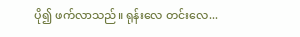ပို၍ ဖက်လာသည်။ ရုန်းလေ တင်းလေ...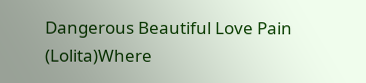Dangerous Beautiful Love Pain (Lolita)Where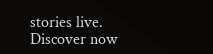stories live. Discover now